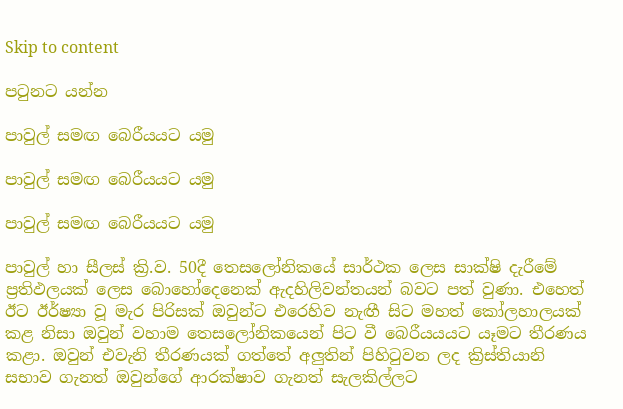Skip to content

පටුනට යන්න

පාවුල් සමඟ බෙරීයයට යමු

පාවුල් සමඟ බෙරීයයට යමු

පාවුල් සමඟ බෙරීයයට යමු

පාවුල් හා සීලස් ක්‍රි.ව. 50දී තෙසලෝනිකයේ සාර්ථක ලෙස සාක්ෂි දැරීමේ ප්‍රතිඵලයක් ලෙස බොහෝදෙනෙක් ඇදහිලිවන්තයන් බවට පත් වුණා. එහෙත් ඊට ඊර්ෂ්‍යා වූ මැර පිරිසක් ඔවුන්ට එරෙහිව නැඟී සිට මහත් කෝලහාලයක් කළ නිසා ඔවුන් වහාම තෙසලෝනිකයෙන් පිට වී බෙරීයයයට යෑමට තීරණය කළා. ඔවුන් එවැනි තීරණයක් ගත්තේ අලුතින් පිහිටුවන ලද ක්‍රිස්තියානි සභාව ගැනත් ඔවුන්ගේ ආරක්ෂාව ගැනත් සැලකිල්ලට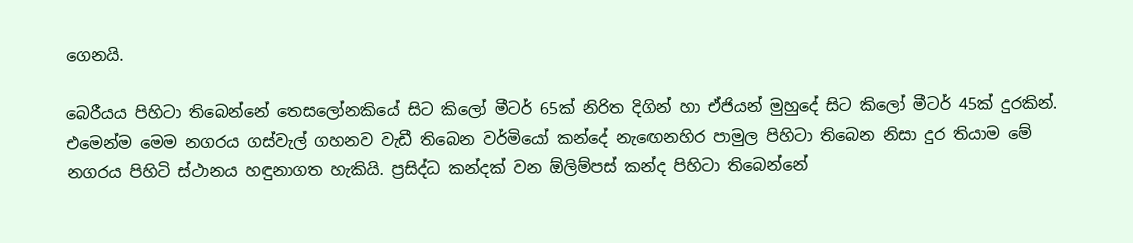ගෙනයි.

බෙරීයය පිහිටා තිබෙන්නේ තෙසලෝනකියේ සිට කිලෝ මීටර් 65ක් නිරිත දිගින් හා ඒජියන් මුහුදේ සිට කිලෝ මීටර් 45ක් දුරකින්. එමෙන්ම මෙම නගරය ගස්වැල් ගහනව වැඩී තිබෙන වර්මියෝ කන්දේ නැඟෙනහිර පාමුල පිහිටා තිබෙන නිසා දුර තියාම මේ නගරය පිහිටි ස්ථානය හඳුනාගත හැකියි. ප්‍රසිද්ධ කන්දක් වන ඕලිම්පස් කන්ද පිහිටා තිබෙන්නේ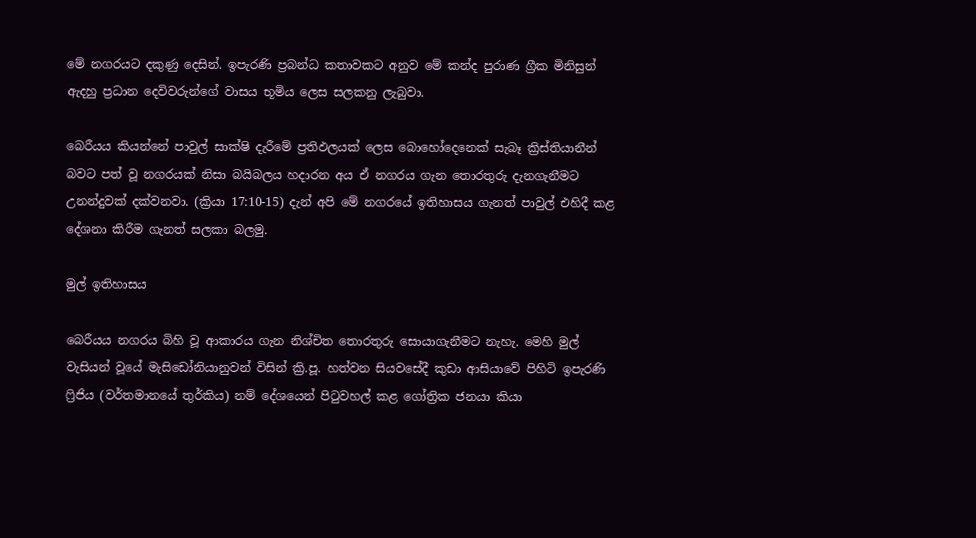මේ නගරයට දකුණු දෙසින්. ඉපැරණි ප්‍රබන්ධ කතාවකට අනුව මේ කන්ද පුරාණ ග්‍රීක මිනිසුන් ඇදහු ප්‍රධාන දෙවිවරුන්ගේ වාසය භූමිය ලෙස සලකනු ලැබුවා.

බෙරීයය කියන්නේ පාවුල් සාක්ෂි දැරීමේ ප්‍රතිඵලයක් ලෙස බොහෝදෙනෙක් සැබෑ ක්‍රිස්තියානීන් බවට පත් වූ නගරයක් නිසා බයිබලය හදාරන අය ඒ නගරය ගැන තොරතුරු දැනගැනීමට උනන්දුවක් දක්වනවා. (ක්‍රියා 17:10-15) දැන් අපි මේ නගරයේ ඉතිහාසය ගැනත් පාවුල් එහිදී කළ දේශනා කිරීම ගැනත් සලකා බලමු.

මුල් ඉතිහාසය

බෙරීයය නගරය බිහි වූ ආකාරය ගැන නිශ්චිත තොරතුරු සොයාගැනීමට නැහැ. මෙහි මුල් වැසියන් වූයේ මැසිඩෝනියානුවන් විසින් ක්‍රි.පූ. හත්වන සියවසේදී කුඩා ආසියාවේ පිහිටි ඉපැරණි ෆ්‍රිජිය (වර්තමානයේ තුර්කිය) නම් දේශයෙන් පිටුවහල් කළ ගෝත්‍රික ජනයා කියා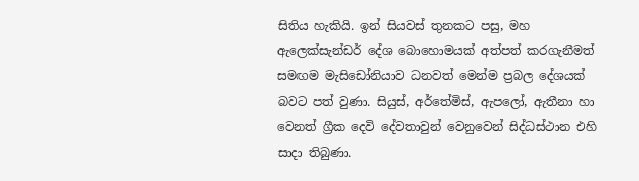සිතිය හැකියි. ඉන් සියවස් තුනකට පසු, මහ ඇලෙක්සැන්ඩර් දේශ බොහොමයක් අත්පත් කරගැනීමත් සමඟම මැසිඩෝනියාව ධනවත් මෙන්ම ප්‍රබල දේශයක් බවට පත් වුණා. සියුස්, අර්තේමිස්, ඇපලෝ, ඇතීනා හා වෙනත් ග්‍රීක දෙවි දේවතාවුන් වෙනුවෙන් සිද්ධස්ථාන එහි සාදා තිබුණා.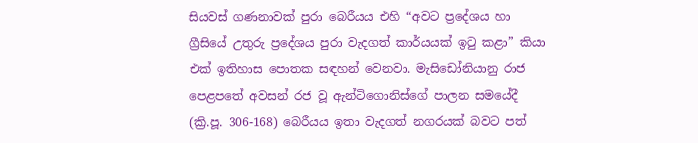සියවස් ගණනාවක් පුරා බෙරීයය එහි “අවට ප්‍රදේශය හා ග්‍රීසියේ උතුරු ප්‍රදේශය පුරා වැදගත් කාර්යයක් ඉටු කළා” කියා එක් ඉතිහාස පොතක සඳහන් වෙනවා. මැසිඩෝනියානු රාජ පෙළපතේ අවසන් රජ වූ ඇන්ටිගොනිස්ගේ පාලන සමයේදී (ක්‍රි.පූ. 306-168) බෙරීයය ඉතා වැදගත් නගරයක් බවට පත්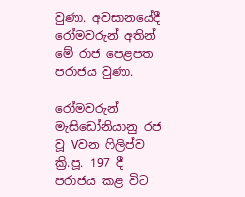වුණා. අවසානයේදී රෝමවරුන් අතින් මේ රාජ පෙළපත පරාජය වුණා.

රෝමවරුන් මැසිඩෝනියානු රජ වූ Vවන ෆිලිප්ව ක්‍රි.පූ. 197 දී පරාජය කළ විට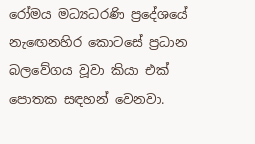රෝමය මධ්‍යධරණි ප්‍රදේශයේ නැඟෙනහිර කොටසේ ප්‍රධාන බලවේගය වූවා කියා එක් පොතක සඳහන් වෙනවා.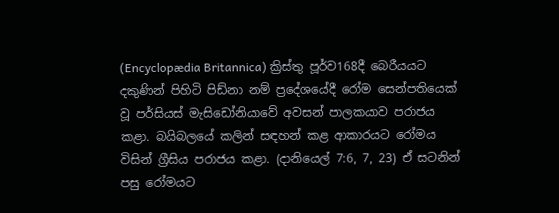(Encyclopædia Britannica) ක්‍රිස්තු පූර්ව168දී බෙරීයයට දකුණින් පිහිටි පිඩ්නා නම් ප්‍රදේශයේදී රෝම සෙන්පතියෙක් වූ පර්සියස් මැසිඩෝනියාවේ අවසන් පාලකයාව පරාජය කළා. බයිබලයේ කලින් සඳහන් කළ ආකාරයට රෝමය විසින් ග්‍රීසිය පරාජය කළා. (දානියෙල් 7:6, 7, 23) ඒ සටනින් පසු රෝමයට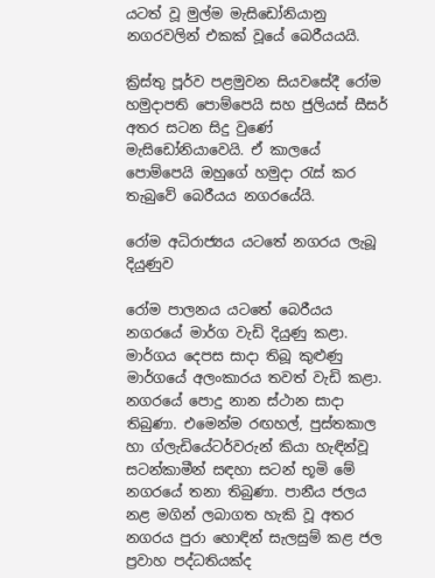යටත් වූ මුල්ම මැසිඩෝනියානු නගරවලින් එකක් වූයේ බෙරීයයයි.

ක්‍රිස්තු පූර්ව පළමුවන සියවසේදී රෝම හමුදාපති පොම්පෙයි සහ ජුලියස් සීසර් අතර සටන සිදු වුණේ මැසිඩෝනියාවෙයි. ඒ කාලයේ පොම්පෙයි ඔහුගේ හමුදා රැස් කර තැබුවේ බෙරීයය නගරයේයි.

රෝම අධිරාජ්‍යය යටතේ නගරය ලැබූ දියුණුව

රෝම පාලනය යටතේ බෙරීයය නගරයේ මාර්ග වැඩි දියුණු කළා. මාර්ගය දෙපස සාදා තිබූ කුළුණු මාර්ගයේ අලංකාරය තවත් වැඩි කළා. නගරයේ පොදු නාන ස්ථාන සාදා තිබුණා. එමෙන්ම රඟහල්, පුස්තකාල හා ග්ලැඩියේටර්වරුන් කියා හැඳින්වූ සටන්කාමීන් සඳහා සටන් භූමි මේ නගරයේ තනා තිබුණා. පානීය ජලය නළ මගින් ලබාගත හැකි වූ අතර නගරය පුරා හොඳින් සැලසුම් කළ ජල ප්‍රවාහ පද්ධතියක්ද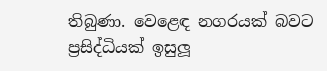තිබුණා. වෙළෙඳ නගරයක් බවට ප්‍රසිද්ධියක් ඉසුලූ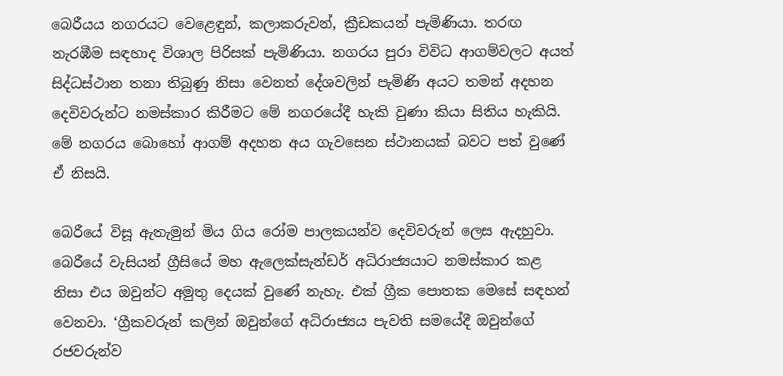බෙරීයය නගරයට වෙළෙඳුන්, කලාකරුවන්, ක්‍රීඩකයන් පැමිණියා. තරඟ නැරඹීම සඳහාද විශාල පිරිසක් පැමිණියා. නගරය පුරා විවිධ ආගම්වලට අයත් සිද්ධස්ථාන තනා තිබුණු නිසා වෙනත් දේශවලින් පැමිණි අයට තමන් අදහන දෙවිවරුන්ට නමස්කාර කිරීමට මේ නගරයේදී හැකි වුණා කියා සිතිය හැකියි. මේ නගරය බොහෝ ආගම් අදහන අය ගැවසෙන ස්ථානයක් බවට පත් වුණේ ඒ නිසයි.

බෙරීයේ විසූ ඇතැමුන් මිය ගිය රෝම පාලකයන්ව දෙවිවරුන් ලෙස ඇදහුවා. බෙරීයේ වැසියන් ග්‍රීසියේ මහ ඇලෙක්සැන්ඩර් අධිරාජ්‍යයාට නමස්කාර කළ නිසා එය ඔවුන්ට අමුතු දෙයක් වුණේ නැහැ. එක් ග්‍රීක පොතක මෙසේ සඳහන් වෙනවා. ‘ග්‍රීකවරුන් කලින් ඔවුන්ගේ අධිරාජ්‍යය පැවති සමයේදී ඔවුන්ගේ රජවරුන්ව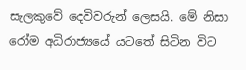සැලකුවේ දෙවිවරුන් ලෙසයි. මේ නිසා රෝම අධිරාජ්‍යයේ යටතේ සිටින විට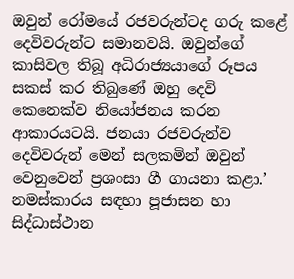ඔවුන් රෝමයේ රජවරුන්ටද ගරු කළේ දෙවිවරුන්ට සමානවයි. ඔවුන්ගේ කාසිවල තිබූ අධිරාජ්‍යයාගේ රූපය සකස් කර තිබුණේ ඔහු දෙවි කෙනෙක්ව නියෝජනය කරන ආකාරයටයි. ජනයා රජවරුන්ව දෙවිවරුන් මෙන් සලකමින් ඔවුන් වෙනුවෙන් ප්‍රශංසා ගී ගායනා කළා.’ නමස්කාරය සඳහා පූජාසන හා සිද්ධාස්ථාන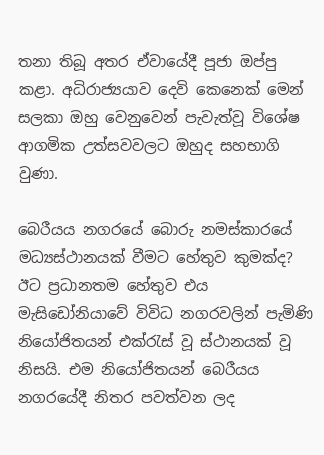තනා තිබූ අතර ඒවායේදී පූජා ඔප්පු කළා. අධිරාජ්‍යයාව දෙවි කෙනෙක් මෙන් සලකා ඔහු වෙනුවෙන් පැවැත්වූ විශේෂ ආගමික උත්සවවලට ඔහුද සහභාගි වුණා.

බෙරීයය නගරයේ බොරු නමස්කාරයේ මධ්‍යස්ථානයක් වීමට හේතුව කුමක්ද? ඊට ප්‍රධානතම හේතුව එය මැසිඩෝනියාවේ විවිධ නගරවලින් පැමිණි නියෝජිතයන් එක්රැස් වූ ස්ථානයක් වූ නිසයි. එම නියෝජිතයන් බෙරීයය නගරයේදී නිතර පවත්වන ලද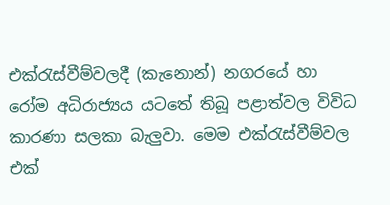එක්රැස්වීම්වලදී (කැනොන්) නගරයේ හා රෝම අධිරාජ්‍යය යටතේ තිබූ පළාත්වල විවිධ කාරණා සලකා බැලුවා. මෙම එක්රැස්වීම්වල එක්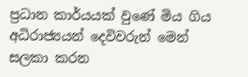ප්‍රධාන කාර්යයක් වුණේ මිය ගිය අධිරාජ්‍යයන් දෙවිවරුන් මෙන් සලකා කරන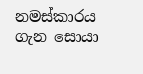නමස්කාරය ගැන සොයා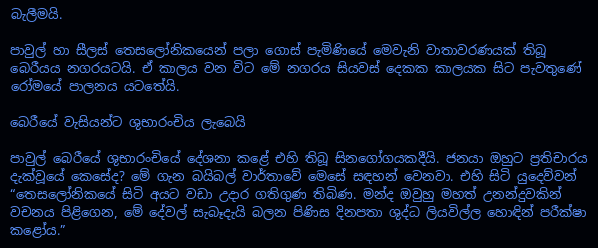බැලීමයි.

පාවුල් හා සීලස් තෙසලෝනිකයෙන් පලා ගොස් පැමිණියේ මෙවැනි වාතාවරණයක් තිබූ බෙරීයය නගරයටයි. ඒ කාලය වන විට මේ නගරය සියවස් දෙකක කාලයක සිට පැවතුණේ රෝමයේ පාලනය යටතේයි.

බෙරීයේ වැසියන්ට ශුභාරංචිය ලැබෙයි

පාවුල් බෙරීයේ ශුභාරංචියේ දේශනා කළේ එහි තිබූ සිනගෝගයකදීයි. ජනයා ඔහුට ප්‍රතිචාරය දැක්වූයේ කෙසේද? මේ ගැන බයිබල් වාර්තාවේ මෙසේ සඳහන් වෙනවා. එහි සිටි යුදෙව්වන් “තෙසලෝනිකයේ සිටි අයට වඩා උදාර ගතිගුණ තිබිණ. මන්ද ඔවුහු මහත් උනන්දුවකින් වචනය පිළිගෙන, මේ දේවල් සැබෑදැයි බලන පිණිස දිනපතා ශුද්ධ ලියවිල්ල හොඳින් පරීක්ෂා කළෝය.”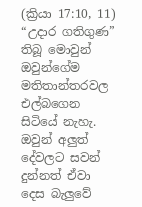(ක්‍රියා 17:10, 11) “උදාර ගතිගුණ” තිබූ මොවුන් ඔවුන්ගේම මතිතාන්තරවල එල්බගෙන සිටියේ නැහැ. ඔවුන් අලුත් දේවලට සවන් දුන්නත් ඒවා දෙස බැලුවේ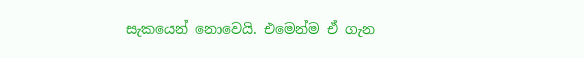සැකයෙන් නොවෙයි. එමෙන්ම ඒ ගැන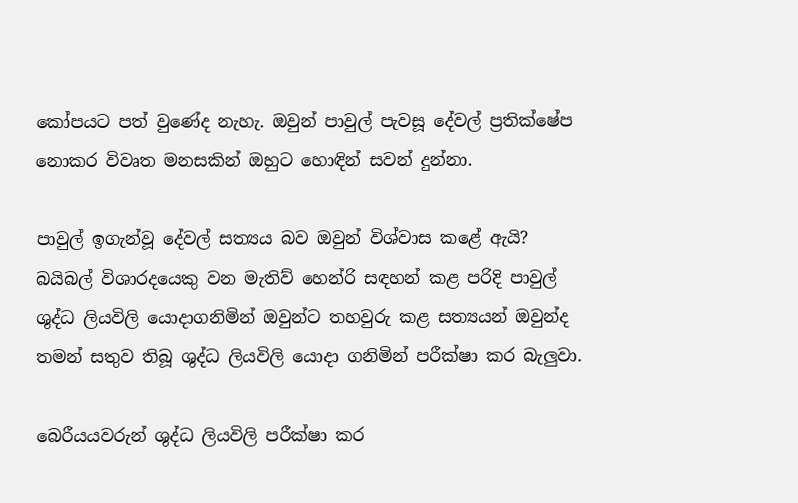කෝපයට පත් වුණේද නැහැ. ඔවුන් පාවුල් පැවසූ දේවල් ප්‍රතික්ෂේප නොකර විවෘත මනසකින් ඔහුට හොඳින් සවන් දුන්නා.

පාවුල් ඉගැන්වූ දේවල් සත්‍යය බව ඔවුන් විශ්වාස කළේ ඇයි? බයිබල් විශාරදයෙකු වන මැතිව් හෙන්රි සඳහන් කළ පරිදි පාවුල් ශුද්ධ ලියවිලි යොදාගනිමින් ඔවුන්ට තහවුරු කළ සත්‍යයන් ඔවුන්ද තමන් සතුව තිබූ ශුද්ධ ලියවිලි යොදා ගනිමින් පරීක්ෂා කර බැලුවා.

බෙරීයයවරුන් ශුද්ධ ලියවිලි පරීක්ෂා කර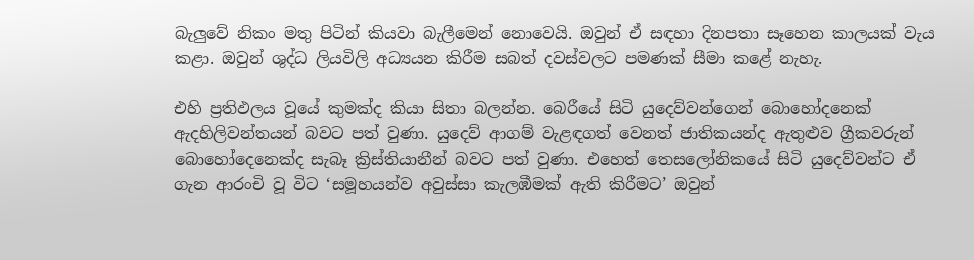බැලුවේ නිකං මතු පිටින් කියවා බැලීමෙන් නොවෙයි. ඔවුන් ඒ සඳහා දිනපතා සෑහෙන කාලයක් වැය කළා. ඔවුන් ශුද්ධ ලියවිලි අධ්‍යයන කිරීම සබත් දවස්වලට පමණක් සීමා කළේ නැහැ.

එහි ප්‍රතිඵලය වූයේ කුමක්ද කියා සිතා බලන්න. බෙරීයේ සිටි යුදෙව්වන්ගෙන් බොහෝදනෙක් ඇදහිලිවන්තයන් බවට පත් වුණා. යුදෙව් ආගම් වැළඳගත් වෙනත් ජාතිකයන්ද ඇතුළුව ග්‍රීකවරුන් බොහෝදෙනෙක්ද සැබෑ ක්‍රිස්තියානීන් බවට පත් වුණා. එහෙත් තෙසලෝනිකයේ සිටි යුදෙව්වන්ට ඒ ගැන ආරංචි වූ විට ‘සමූහයන්ව අවුස්සා කැලඹීමක් ඇති කිරීමට’ ඔවුන්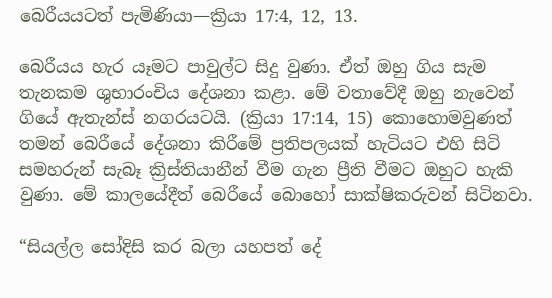බෙරීයයටත් පැමිණියා—ක්‍රියා 17:4, 12, 13.

බෙරීයය හැර යෑමට පාවුල්ට සිදු වුණා. ඒත් ඔහු ගිය සැම තැනකම ශුභාරංචිය දේශනා කළා. මේ වතාවේදී ඔහු නැවෙන් ගියේ ඇතැන්ස් නගරයටයි. (ක්‍රියා 17:14, 15) කොහොමවුණත් තමන් බෙරීයේ දේශනා කිරීමේ ප්‍රතිපලයක් හැටියට එහි සිටි සමහරුන් සැබෑ ක්‍රිස්තියානීන් වීම ගැන ප්‍රීති වීමට ඔහුට හැකි වුණා. මේ කාලයේදීත් බෙරීයේ බොහෝ සාක්ෂිකරුවන් සිටිනවා.

“සියල්ල සෝදිසි කර බලා යහපත් දේ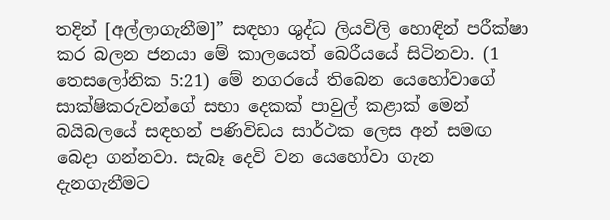තදින් [අල්ලාගැනීම]” සඳහා ශුද්ධ ලියවිලි හොඳින් පරීක්ෂා කර බලන ජනයා මේ කාලයෙත් බෙරීයයේ සිටිනවා. (1 තෙසලෝනික 5:21) මේ නගරයේ තිබෙන යෙහෝවාගේ සාක්ෂිකරුවන්ගේ සභා දෙකක් පාවුල් කළාක් මෙන් බයිබලයේ සඳහන් පණිවිඩය සාර්ථක ලෙස අන් සමඟ බෙදා ගන්නවා. සැබෑ දෙවි වන යෙහෝවා ගැන දැනගැනීමට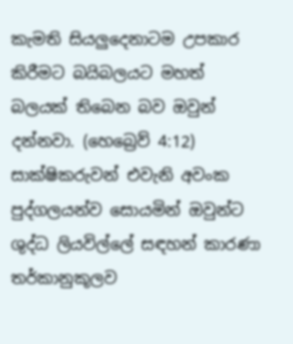කැමති සියලුදෙනාටම උපකාර කිරීමට බයිබලයට මහත් බලයක් තිබෙන බව ඔවුන් දන්නවා. (හෙබ්‍රෙව් 4:12) සාක්ෂිකරුවන් එවැනි අවංක පුද්ගලයන්ව සොයමින් ඔවුන්ට ශුද්ධ ලියවිල්ලේ සඳහන් කාරණා තර්කානුකූලව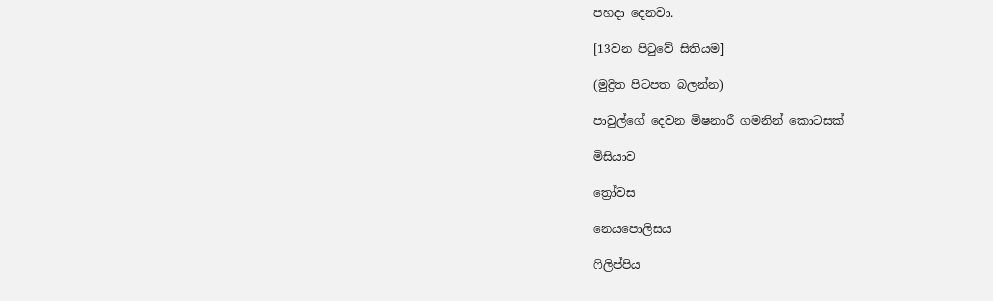පහදා දෙනවා.

[13වන පිටුවේ සිතියම]

(මුද්‍රිත පිටපත බලන්න)

පාවුල්ගේ දෙවන මිෂනාරී ගමනින් කොටසක්

මිසියාව

ත්‍රෝවස

නෙයපොලිසය

ෆිලිප්පිය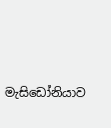මැසිඩෝනියාව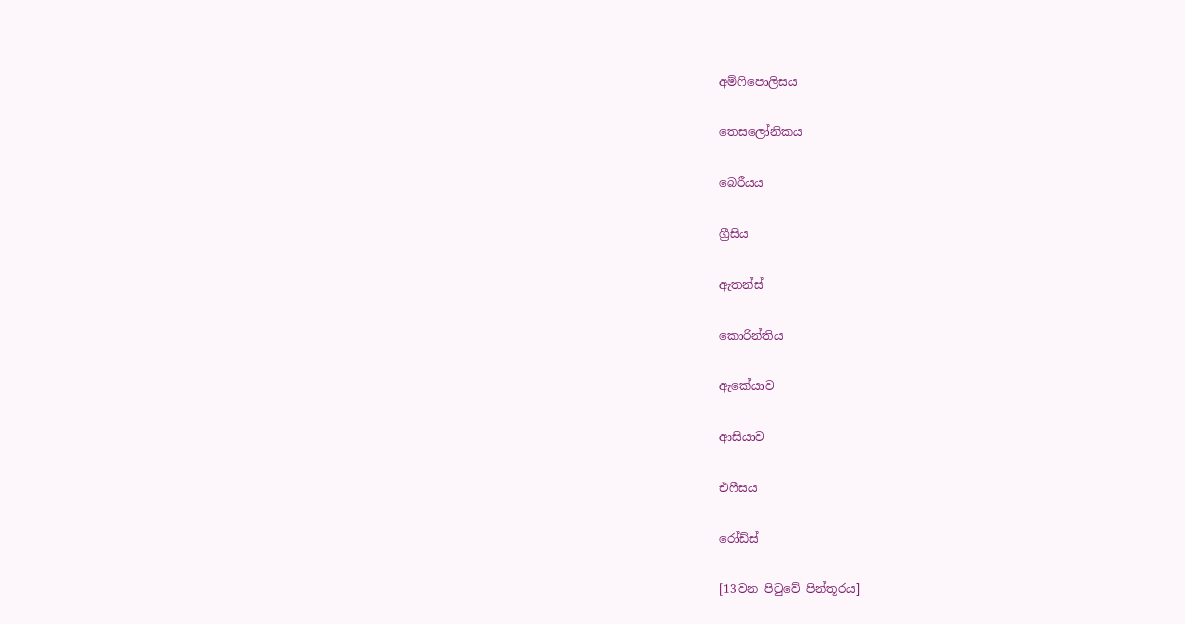අම්ෆිපොලිසය

තෙසලෝනිකය

බෙරීයය

ග්‍රීසිය

ඇතන්ස්

කොරින්තිය

ඇකේයාව

ආසියාව

එෆීසය

රෝඩ්ස්

[13වන පිටුවේ පින්තූරය]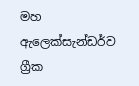මහ ඇලෙක්සැන්ඩර්ව ග්‍රීක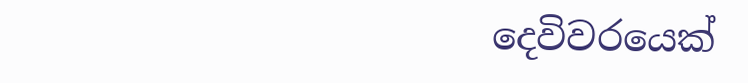දෙවිවරයෙක්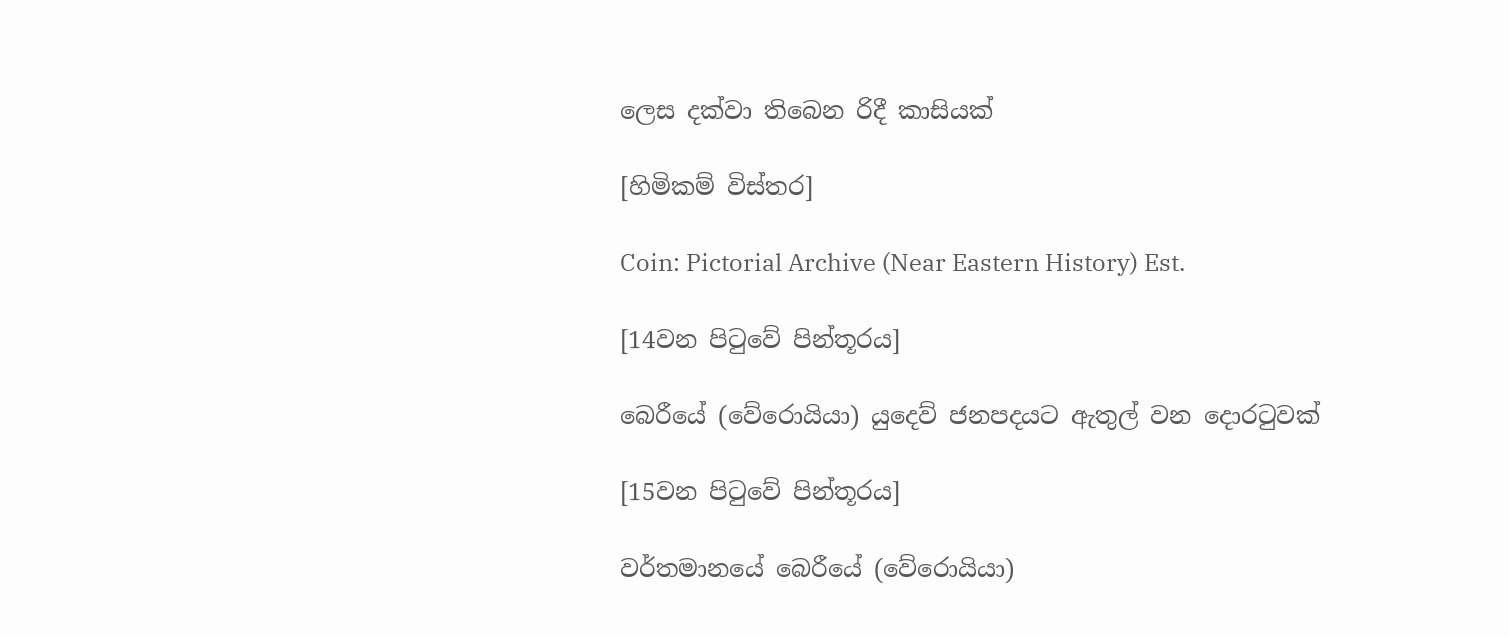ලෙස දක්වා තිබෙන රිදී කාසියක්

[හිමිකම් විස්තර]

Coin: Pictorial Archive (Near Eastern History) Est.

[14වන පිටුවේ පින්තූරය]

බෙරීයේ (වේරොයියා) යුදෙව් ජනපදයට ඇතුල් වන දොරටුවක්

[15වන පිටුවේ පින්තූරය]

වර්තමානයේ බෙරීයේ (වේරොයියා)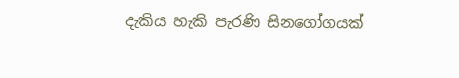දැකිය හැකි පැරණි සිනගෝගයක්